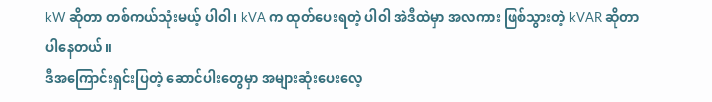kW ဆိုတာ တစ်ကယ်သုံးမယ့် ပါဝါ၊ kVA က ထုတ်ပေးရတဲ့ ပါဝါ အဲဒီထဲမှာ အလကား ဖြစ်သွားတဲ့ kVAR ဆိုတာပါနေတယ်။
ဒီအကြောင်းရှင်းပြတဲ့ ဆောင်ပါးတွေမှာ အများဆုံးပေးလေ့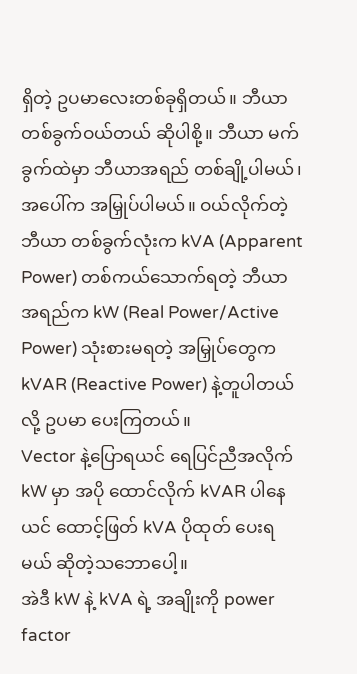ရှိတဲ့ ဥပမာလေးတစ်ခုရှိတယ်။ ဘီယာတစ်ခွက်ဝယ်တယ် ဆိုပါစို့။ ဘီယာ မက်ခွက်ထဲမှာ ဘီယာအရည် တစ်ချို့ပါမယ်၊ အပေါ်က အမြှုပ်ပါမယ်။ ဝယ်လိုက်တဲ့ ဘီယာ တစ်ခွက်လုံးက kVA (Apparent Power) တစ်ကယ်သောက်ရတဲ့ ဘီယာအရည်က kW (Real Power/Active Power) သုံးစားမရတဲ့ အမြှုပ်တွေက kVAR (Reactive Power) နဲ့တူပါတယ် လို့ ဥပမာ ပေးကြတယ်။
Vector နဲ့ပြောရယင် ရေပြင်ညီအလိုက် kW မှာ အပို ထောင်လိုက် kVAR ပါနေယင် ထောင့်ဖြတ် kVA ပိုထုတ် ပေးရမယ် ဆိုတဲ့သဘောပေါ့။
အဲဒီ kW နဲ့ kVA ရဲ့ အချိုးကို power factor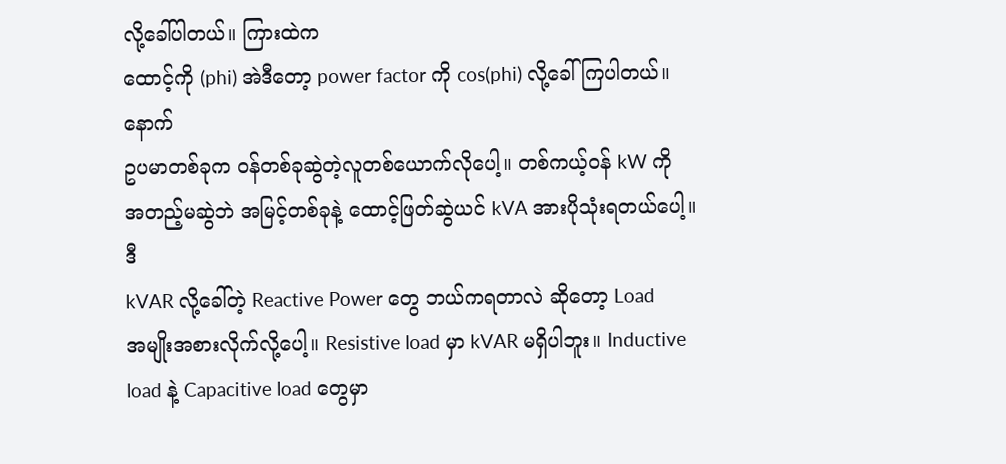လို့ခေါ်ပါတယ်။ ကြားထဲက
ထောင့်ကို (phi) အဲဒီတော့ power factor ကို cos(phi) လို့ခေါ်ကြပါတယ်။
နောက်
ဥပမာတစ်ခုက ဝန်တစ်ခုဆွဲတဲ့လူတစ်ယောက်လိုပေါ့။ တစ်ကယ့်ဝန် kW ကို
အတည့်မဆွဲဘဲ အမြင့်တစ်ခုနဲ့ ထောင့်ဖြတ်ဆွဲယင် kVA အားပိုသုံးရတယ်ပေါ့။
ဒီ
kVAR လို့ခေါ်တဲ့ Reactive Power တွေ ဘယ်ကရတာလဲ ဆိုတော့ Load
အမျိုးအစားလိုက်လို့ပေါ့။ Resistive load မှာ kVAR မရှိပါဘူး။ Inductive
load နဲ့ Capacitive load တွေမှာ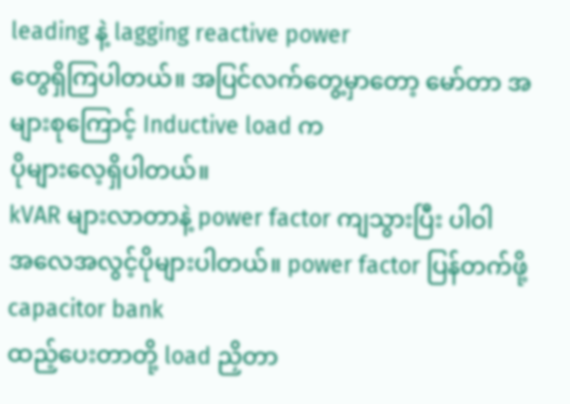leading နဲ့ lagging reactive power
တွေရှိကြပါတယ်။ အပြင်လက်တွေ့မှာတော့ မော်တာ အများစုကြောင့် Inductive load က
ပိုများလေ့ရှိပါတယ်။
kVAR များလာတာနဲ့ power factor ကျသွားပြီး ပါဝါ
အလေအလွင့်ပိုများပါတယ်။ power factor ပြန်တက်ဖို့ capacitor bank
ထည့်ပေးတာတို့ load ညှိတာ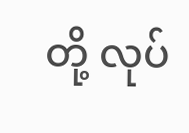တို့ လုပ်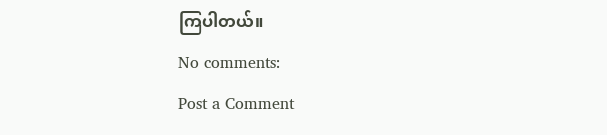ကြပါတယ်။
No comments:
Post a Comment